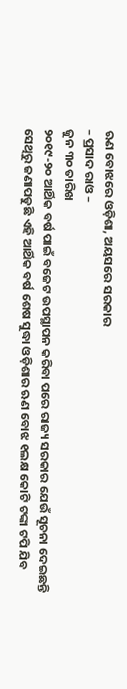ଋଣ ବୋଝରେ ଓଡ଼ିଶା, ଅୟସରେ ସରକାର
– ପ୍ରସାଦ ରାଓ –
ଜୁନ ୩୦ ତାରିଖ
୨୦୧୯-୨୦ ଆର୍ଥିକ ବର୍ଷ ପାଇଁ ବଜେଟ ଉପସ୍ଥାପନ କରିବା ପରେ ରାଜ୍ୟ ସରକାର ଯେଉଁ ସୂଚନା ଦେଇଛନ୍ତି ସେଥିରୁ ଜଣାପଡୁଛି ଏହି ଆର୍ଥିକ ବର୍ଷ ଶେଷ ସୁଦ୍ଧା ଓଡ଼ିଶାର ଋଣ ବୋଝ ୧ଲକ୍ଷ କୋଟି ଟଙ୍କା ଟପି ଯିବ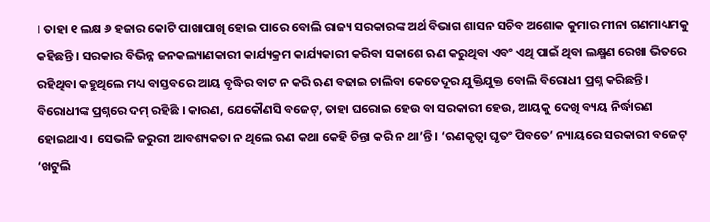। ତାହା ୧ ଲକ୍ଷ ୬ ହଜାର କୋଟି ପାଖାପାଖି ହୋଇ ପାରେ ବୋଲି ରାଜ୍ୟ ସରକାରଙ୍କ ଅର୍ଥ ବିଭାଗ ଶାସନ ସଚିବ ଅଶୋକ କୁମାର ମୀନା ଗଣମାଧ୍ୟମକୁ କହିଛନ୍ତି । ସରକାର ବିଭିନ୍ନ ଜନକଲ୍ୟାଣକାରୀ କାର୍ଯ୍ୟକ୍ରମ କାର୍ଯ୍ୟକାରୀ କରିବା ସକାଶେ ଋଣ କରୁଥିବା ଏବଂ ଏଥି ପାଇଁ ଥିବା ଲକ୍ଷ୍ମଣ ରେଖା ଭିତରେ ରହିଥିବା କହୁଥିଲେ ମଧ୍ୟ ବାସ୍ତବରେ ଆୟ ବୃଦ୍ଧିର ବାଟ ନ କରି ଋଣ ବଢାଇ ଚାଲିବା କେତେଦୂର ଯୁକ୍ତିଯୁକ୍ତ ବୋଲି ବିରୋଧୀ ପ୍ରଶ୍ନ କରିଛନ୍ତି । ବିରୋଧୀଙ୍କ ପ୍ରଶ୍ନରେ ଦମ୍ ରହିଛି । କାରଣ, ଯେକୌଣସି ବଜେଟ୍, ତାହା ଘରୋଇ ହେଉ ବା ସରକାରୀ ହେଉ, ଆୟକୁ ଦେଖି ବ୍ୟୟ ନିର୍ଦ୍ଧାରଣ ହୋଇଥାଏ । ସେଭଳି ଜରୁରୀ ଆବଶ୍ୟକତା ନ ଥିଲେ ଋଣ କଥା କେହି ଚିନ୍ତା କରି ନ ଥା’ନ୍ତି । ‘ଋଣକୃତ୍ୱା ଘୃତଂ ପିବତେ’ ନ୍ୟାୟରେ ସରକାରୀ ବଜେଟ୍ ‘ଖଟୁଲି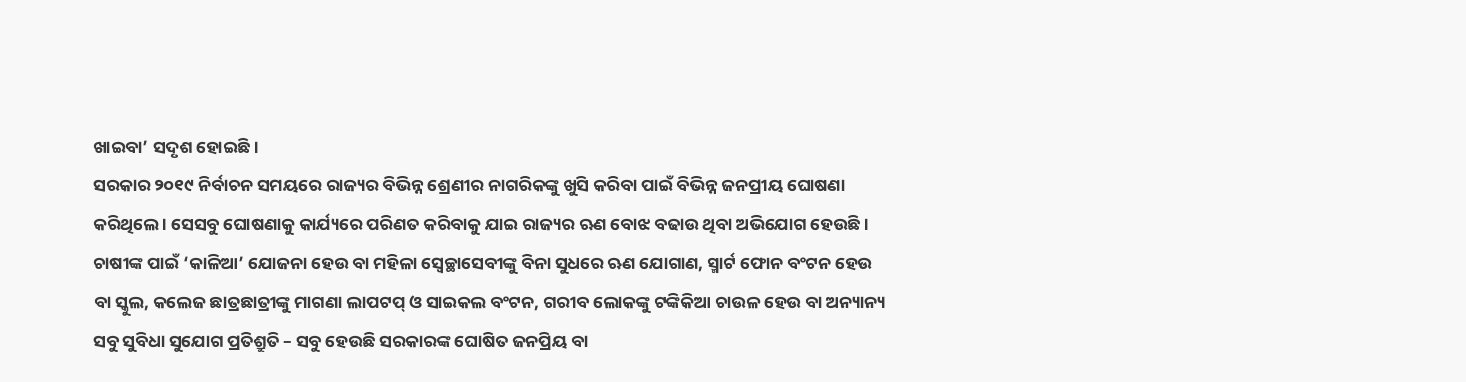ଖାଇବା’ ସଦୃଶ ହୋଇଛି।
ସରକାର ୨୦୧୯ ନିର୍ବାଚନ ସମୟରେ ରାଜ୍ୟର ବିଭିନ୍ନ ଶ୍ରେଣୀର ନାଗରିକଙ୍କୁ ଖୁସି କରିବା ପାଇଁ ବିଭିନ୍ନ ଜନପ୍ରୀୟ ଘୋଷଣା କରିଥିଲେ । ସେସବୁ ଘୋଷଣାକୁ କାର୍ଯ୍ୟରେ ପରିଣତ କରିବାକୁ ଯାଇ ରାଜ୍ୟର ଋଣ ବୋଝ ବଢାଉ ଥିବା ଅଭିଯୋଗ ହେଉଛି । ଚାଷୀଙ୍କ ପାଇଁ ‘କାଳିଆ’ ଯୋଜନା ହେଉ ବା ମହିଳା ସ୍ୱେଚ୍ଛାସେବୀଙ୍କୁ ବିନା ସୁଧରେ ଋଣ ଯୋଗାଣ, ସ୍ମାର୍ଟ ଫୋନ ବଂଟନ ହେଉ ବା ସ୍କୁଲ, କଲେଜ ଛାତ୍ରଛାତ୍ରୀଙ୍କୁ ମାଗଣା ଲାପଟପ୍ ଓ ସାଇକଲ ବଂଟନ, ଗରୀବ ଲୋକଙ୍କୁ ଟଙ୍କିକିଆ ଚାଉଳ ହେଉ ବା ଅନ୍ୟାନ୍ୟ ସବୁ ସୁବିଧା ସୁଯୋଗ ପ୍ରତିଶ୍ରୁତି – ସବୁ ହେଉଛି ସରକାରଙ୍କ ଘୋଷିତ ଜନପ୍ରିୟ ବା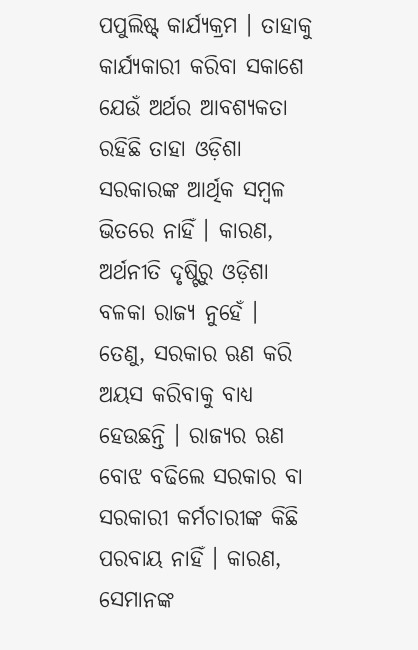ପପୁଲିଷ୍ଟ୍ କାର୍ଯ୍ୟକ୍ରମ । ତାହାକୁ କାର୍ଯ୍ୟକାରୀ କରିବା ସକାଶେ ଯେଉଁ ଅର୍ଥର ଆବଶ୍ୟକତା ରହିଛି ତାହା ଓଡ଼ିଶା ସରକାରଙ୍କ ଆର୍ଥିକ ସମ୍ବଳ ଭିତରେ ନାହିଁ । କାରଣ, ଅର୍ଥନୀତି ଦୃଷ୍ଟିରୁ ଓଡ଼ିଶା ବଳକା ରାଜ୍ୟ ନୁହେଁ । ତେଣୁ, ସରକାର ଋଣ କରି ଅୟସ କରିବାକୁ ବାଧ୍ୟ ହେଉଛନ୍ତି । ରାଜ୍ୟର ଋଣ ବୋଝ ବଢିଲେ ସରକାର ବା ସରକାରୀ କର୍ମଚାରୀଙ୍କ କିଛି ପରବାୟ ନାହିଁ । କାରଣ, ସେମାନଙ୍କ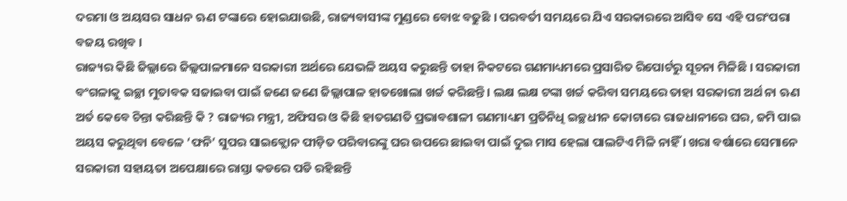ଦରମା ଓ ଅୟସର ସାଧନ ଋଣ ଟଙ୍କାରେ ହୋଇଯାଉଛି, ରାଜ୍ୟବାସୀଙ୍କ ମୁଣ୍ଡରେ ବୋଝ ବଢୁଛି । ପରବର୍ତୀ ସମୟରେ ଯିଏ ସରକାରରେ ଆସିବ ସେ ଏହି ପରଂପରା ବଜୟ ରଖିବ ।
ରାଜ୍ୟର କିଛି ଜିଲ୍ଲାରେ ଜିଲ୍ଲପାଳମାନେ ସରକାରୀ ଅର୍ଥରେ ଯେଭଳି ଅୟସ କରୁଛନ୍ତି ତାହା ନିକଟରେ ଗଣମାଧ୍ୟମରେ ପ୍ରସାରିତ ରିପୋର୍ଟରୁ ସୂଚନା ମିଳିଛି । ସରକାରୀ ବଂଗଳାକୁ ଇଚ୍ଛା ମୁତାବକ ସଜାଇବା ପାଇଁ ଜଣେ ଜଣେ ଜିଲ୍ଲାପାଳ ହାତଖୋଲା ଖର୍ଚ୍ଚ କରିଛନ୍ତି । ଲକ୍ଷ ଲକ୍ଷ ଟଙ୍କା ଖର୍ଚ୍ଚ କରିବା ସମୟରେ ତାହା ସରକାରୀ ଅର୍ଥ ନା ଋଣ ଅର୍ତ କେବେ ଚିନ୍ତା କରିଛନ୍ତି କି ? ରାଜ୍ୟର ମନ୍ତ୍ରୀ, ଅଫିସର ଓ କିଛି ହାତଗଣତି ପ୍ରଭାବଶାଳୀ ଗଣମାଧ୍ୟମ ପ୍ରତିନିଧି ଇଚ୍ଛଧୀନ କୋଟାରେ ରାଜଧାନୀରେ ଘର, ଜମି ପାଇ ଅୟସ କରୁଥିବା ବେଳେ ‘ଫନି’ ସୁପର ସାଇକ୍ଲୋନ ପୀଡ଼ିତ ପରିବାରଙ୍କୁ ଘର ଉପରେ ଛାଇବା ପାଇଁ ଦୁଇ ମାସ ହେଲା ପାଲଟିଏ ମିଳି ନାହିଁ । ଖରା ବର୍ଷାରେ ସେମାନେ ସରକାରୀ ସହାୟତା ଅପେକ୍ଷାରେ ରାସ୍ତା କଡରେ ପଡି ରହିଛନ୍ତି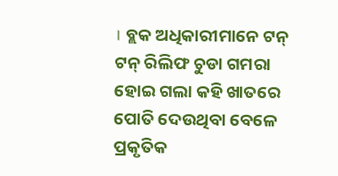। ବ୍ଲକ ଅଧିକାରୀମାନେ ଟନ୍ ଟନ୍ ରିଲିଫ ଚୁଡା ଗମରା ହୋଇ ଗଲା କହି ଖାତରେ ପୋତି ଦେଉଥିବା ବେଳେ ପ୍ରକୃତିକ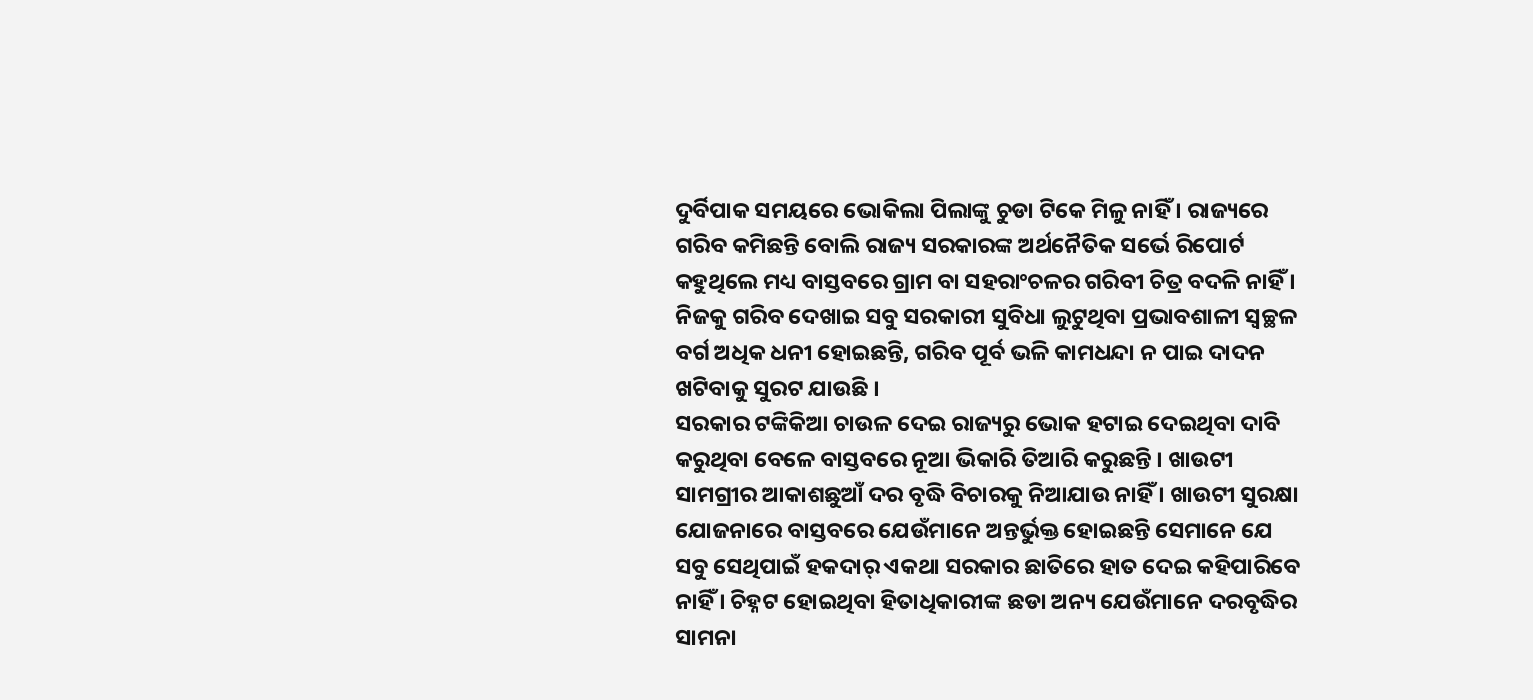ଦୁର୍ବିପାକ ସମୟରେ ଭୋକିଲା ପିଲାଙ୍କୁ ଚୁଡା ଟିକେ ମିଳୁ ନାହିଁ । ରାଜ୍ୟରେ ଗରିବ କମିଛନ୍ତି ବୋଲି ରାଜ୍ୟ ସରକାରଙ୍କ ଅର୍ଥନୈତିକ ସର୍ଭେ ରିପୋର୍ଟ କହୁଥିଲେ ମଧ୍ୟ ବାସ୍ତବରେ ଗ୍ରାମ ବା ସହରାଂଚଳର ଗରିବୀ ଚିତ୍ର ବଦଳି ନାହିଁ । ନିଜକୁ ଗରିବ ଦେଖାଇ ସବୁ ସରକାରୀ ସୁବିଧା ଲୁଟୁଥିବା ପ୍ରଭାବଶାଳୀ ସ୍ୱଚ୍ଛଳ ବର୍ଗ ଅଧିକ ଧନୀ ହୋଇଛନ୍ତି, ଗରିବ ପୂର୍ବ ଭଳି କାମଧନ୍ଦା ନ ପାଇ ଦାଦନ ଖଟିବାକୁ ସୁରଟ ଯାଉଛି ।
ସରକାର ଟଙ୍କିକିଆ ଚାଉଳ ଦେଇ ରାଜ୍ୟରୁ ଭୋକ ହଟାଇ ଦେଇଥିବା ଦାବି କରୁଥିବା ବେଳେ ବାସ୍ତବରେ ନୂଆ ଭିକାରି ତିଆରି କରୁଛନ୍ତି । ଖାଉଟୀ ସାମଗ୍ରୀର ଆକାଶଛୁଆଁ ଦର ବୃଦ୍ଧି ବିଚାରକୁ ନିଆଯାଉ ନାହିଁ । ଖାଉଟୀ ସୁରକ୍ଷା ଯୋଜନାରେ ବାସ୍ତବରେ ଯେଉଁମାନେ ଅନ୍ତର୍ଭୁକ୍ତ ହୋଇଛନ୍ତି ସେମାନେ ଯେ ସବୁ ସେଥିପାଇଁ ହକଦାର୍ ଏକଥା ସରକାର ଛାତିରେ ହାତ ଦେଇ କହିପାରିବେ ନାହିଁ । ଚିହ୍ନଟ ହୋଇଥିବା ହିତାଧିକାରୀଙ୍କ ଛଡା ଅନ୍ୟ ଯେଉଁମାନେ ଦରବୃଦ୍ଧିର ସାମନା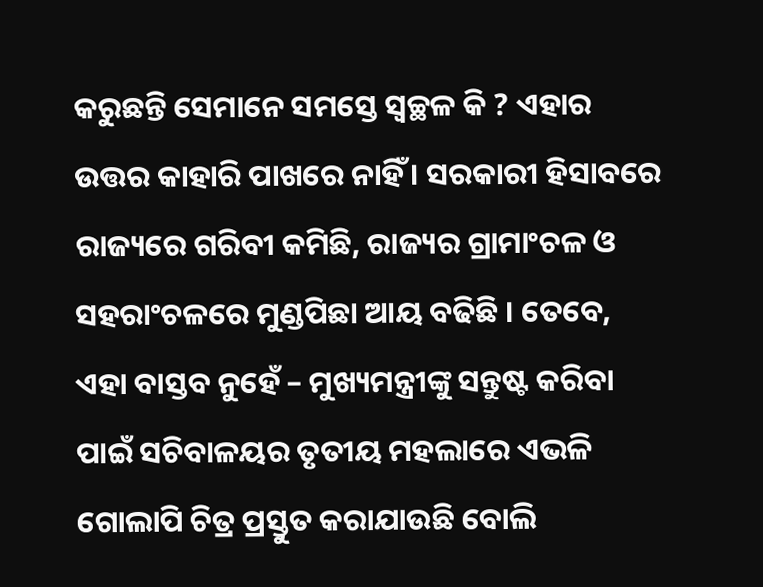କରୁଛନ୍ତି ସେମାନେ ସମସ୍ତେ ସ୍ୱଚ୍ଛଳ କି ? ଏହାର ଉତ୍ତର କାହାରି ପାଖରେ ନାହିଁ । ସରକାରୀ ହିସାବରେ ରାଜ୍ୟରେ ଗରିବୀ କମିଛି, ରାଜ୍ୟର ଗ୍ରାମାଂଚଳ ଓ ସହରାଂଚଳରେ ମୁଣ୍ଡପିଛା ଆୟ ବଢିଛି । ତେବେ, ଏହା ବାସ୍ତବ ନୁହେଁ – ମୁଖ୍ୟମନ୍ତ୍ରୀଙ୍କୁ ସନ୍ତୁଷ୍ଟ କରିବା ପାଇଁ ସଚିବାଳୟର ତୃତୀୟ ମହଲାରେ ଏଭଳି ଗୋଲାପି ଚିତ୍ର ପ୍ରସ୍ତୁତ କରାଯାଉଛି ବୋଲି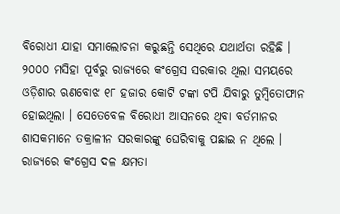ବିରୋଧୀ ଯାହା ସମାଲୋଚନା କରୁଛନ୍ତି ସେଥିରେ ଯଥାର୍ଥତା ରହିଛି ।
୨୦୦୦ ମସିହା ପୂର୍ବରୁ ରାଜ୍ୟରେ କଂଗ୍ରେସ ସରକାର ଥିଲା ସମୟରେ ଓଡ଼ିଶାର ଋଣବୋଝ ୧୮ ହଜାର କୋଟି ଟଙ୍କା ଟପି ଯିବାରୁ ତୁମ୍ବିତୋଫାନ ହୋଇଥିଲା । ସେତେବେଳ ବିରୋଧୀ ଆସନରେ ଥିବା ବର୍ତମାନର ଶାସକମାନେ ତକ୍ରାଳୀନ ସରକାରଙ୍କୁ ଘେରିବାକୁ ପଛାଇ ନ ଥିଲେ । ରାଜ୍ୟରେ କଂଗ୍ରେସ ଦଳ କ୍ଷମତା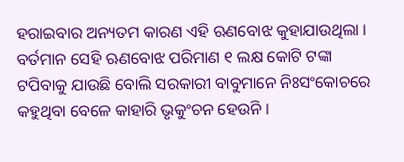ହରାଇବାର ଅନ୍ୟତମ କାରଣ ଏହି ଋଣବୋଝ କୁହାଯାଉଥିଲା । ବର୍ତମାନ ସେହି ଋଣବୋଝ ପରିମାଣ ୧ ଲକ୍ଷ କୋଟି ଟଙ୍କା ଟପିବାକୁ ଯାଉଛି ବୋଲି ସରକାରୀ ବାବୁମାନେ ନିଃସଂକୋଚରେ କହୁଥିବା ବେଳେ କାହାରି ଭୃକୁଂଚନ ହେଉନି ।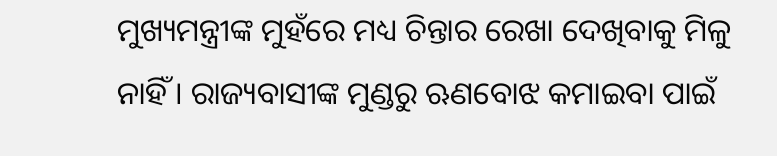ମୁଖ୍ୟମନ୍ତ୍ରୀଙ୍କ ମୁହଁରେ ମଧ୍ୟ ଚିନ୍ତାର ରେଖା ଦେଖିବାକୁ ମିଳୁ ନାହିଁ । ରାଜ୍ୟବାସୀଙ୍କ ମୁଣ୍ଡରୁ ଋଣବୋଝ କମାଇବା ପାଇଁ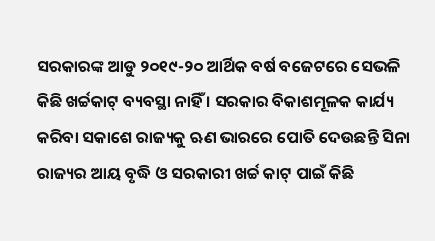ସରକାରଙ୍କ ଆଡୁ ୨୦୧୯-୨୦ ଆର୍ଥିକ ବର୍ଷ ବଜେଟରେ ସେଭଳି କିଛି ଖର୍ଚ୍ଚକାଟ୍ ବ୍ୟବସ୍ଥା ନାହିଁ । ସରକାର ବିକାଶମୂଳକ କାର୍ଯ୍ୟ କରିବା ସକାଶେ ରାଜ୍ୟକୁ ଋଣ ଭାରରେ ପୋତି ଦେଉଛନ୍ତି ସିନା ରାଜ୍ୟର ଆୟ ବୃଦ୍ଧି ଓ ସରକାରୀ ଖର୍ଚ୍ଚ କାଟ୍ ପାଇଁ କିଛି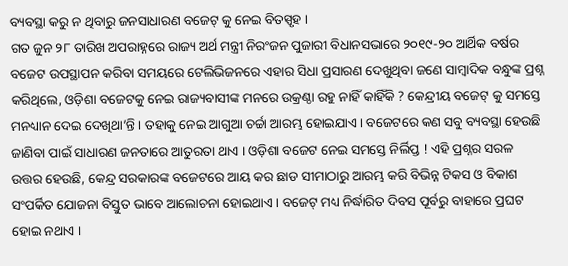ବ୍ୟବସ୍ଥା କରୁ ନ ଥିବାରୁ ଜନସାଧାରଣ ବଜେଟ୍ କୁ ନେଇ ବିତସ୍ପୃହ ।
ଗତ ଜୁନ ୨୮ ତାରିଖ ଅପରାହ୍ନରେ ରାଜ୍ୟ ଅର୍ଥ ମନ୍ତ୍ରୀ ନିରଂଜନ ପୁଜାରୀ ବିଧାନସଭାରେ ୨୦୧୯-୨୦ ଆର୍ଥିକ ବର୍ଷର ବଜେଟ ଉପସ୍ଥାପନ କରିବା ସମୟରେ ଟେଲିଭିଜନରେ ଏହାର ସିଧା ପ୍ରସାରଣ ଦେଖୁଥିବା ଜଣେ ସାମ୍ବାଦିକ ବନ୍ଧୁଙ୍କ ପ୍ରଶ୍ନ କରିଥିଲେ, ଓଡ଼ିଶା ବଜେଟକୁ ନେଇ ରାଜ୍ୟବାସୀଙ୍କ ମନରେ ଉକ୍ରଣ୍ଠା ରହୁ ନାହିଁ କାହିଁକି ? କେନ୍ଦ୍ରୀୟ ବଜେଟ୍ କୁ ସମସ୍ତେ ମନଧ୍ୟାନ ଦେଇ ଦେଖିଥା’ନ୍ତି । ତହାକୁ ନେଇ ଆଗୁଆ ଚର୍ଚ୍ଚା ଆରମ୍ଭ ହୋଇଯାଏ । ବଜେଟରେ କଣ ସବୁ ବ୍ୟବସ୍ଥା ହେଉଛି ଜାଣିବା ପାଇଁ ସାଧାରଣ ଜନତାରେ ଆତୁରତା ଥାଏ । ଓଡ଼ିଶା ବଜେଟ ନେଇ ସମସ୍ତେ ନିର୍ଲିପ୍ତ ! ଏହି ପ୍ରଶ୍ନର ସରଳ ଉତ୍ତର ହେଉଛି, କେନ୍ଦ୍ର ସରକାରଙ୍କ ବଜେଟରେ ଆୟ କର ଛାଡ ସୀମାଠାରୁ ଆରମ୍ଭ କରି ବିଭିନ୍ନ ଟିକସ ଓ ବିକାଶ ସଂପର୍କିତ ଯୋଜନା ବିସ୍ତୁତ ଭାବେ ଆଲୋଚନା ହୋଇଥାଏ । ବଜେଟ୍ ମଧ୍ୟ ନିର୍ଦ୍ଧାରିତ ଦିବସ ପୂର୍ବରୁ ବାହାରେ ପ୍ରଘଟ ହୋଇ ନଥାଏ ।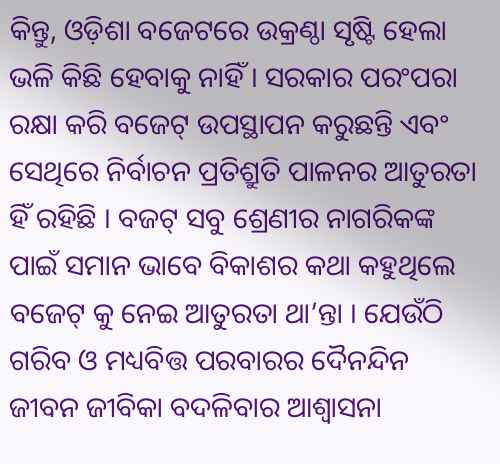କିନ୍ତୁ, ଓଡ଼ିଶା ବଜେଟରେ ଉକ୍ରଣ୍ଠା ସୃଷ୍ଟି ହେଲା ଭଳି କିଛି ହେବାକୁ ନାହିଁ । ସରକାର ପରଂପରା ରକ୍ଷା କରି ବଜେଟ୍ ଉପସ୍ଥାପନ କରୁଛନ୍ତି ଏବଂ ସେଥିରେ ନିର୍ବାଚନ ପ୍ରତିଶ୍ରୁତି ପାଳନର ଆତୁରତା ହିଁ ରହିଛି । ବଜଟ୍ ସବୁ ଶ୍ରେଣୀର ନାଗରିକଙ୍କ ପାଇଁ ସମାନ ଭାବେ ବିକାଶର କଥା କହୁଥିଲେ ବଜେଟ୍ କୁ ନେଇ ଆତୁରତା ଥା’ନ୍ତା । ଯେଉଁଠି ଗରିବ ଓ ମଧ୍ୟବିତ୍ତ ପରବାରର ଦୈନନ୍ଦିନ ଜୀବନ ଜୀବିକା ବଦଳିବାର ଆଶ୍ୱାସନା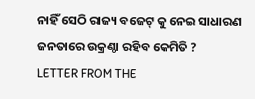ନାହିଁ ସେଠି ରାଜ୍ୟ ବଜେଟ୍ କୁ ନେଇ ସାଧାରଣ ଜନତାରେ ଉକ୍ରଣ୍ଠା ରହିବ କେମିତି ?
LETTER FROM THE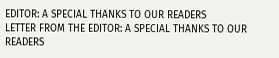EDITOR: A SPECIAL THANKS TO OUR READERS
LETTER FROM THE EDITOR: A SPECIAL THANKS TO OUR READERS